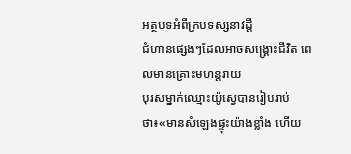អត្ថបទអំពីក្របទស្សនាវដ្ដី
ជំហានផ្សេងៗដែលអាចសង្គ្រោះជីវិត ពេលមានគ្រោះមហន្តរាយ
បុរសម្នាក់ឈ្មោះយ៉ូស្វេបានរៀបរាប់ថា៖«មានសំឡេងផ្ទុះយ៉ាងខ្លាំង ហើយ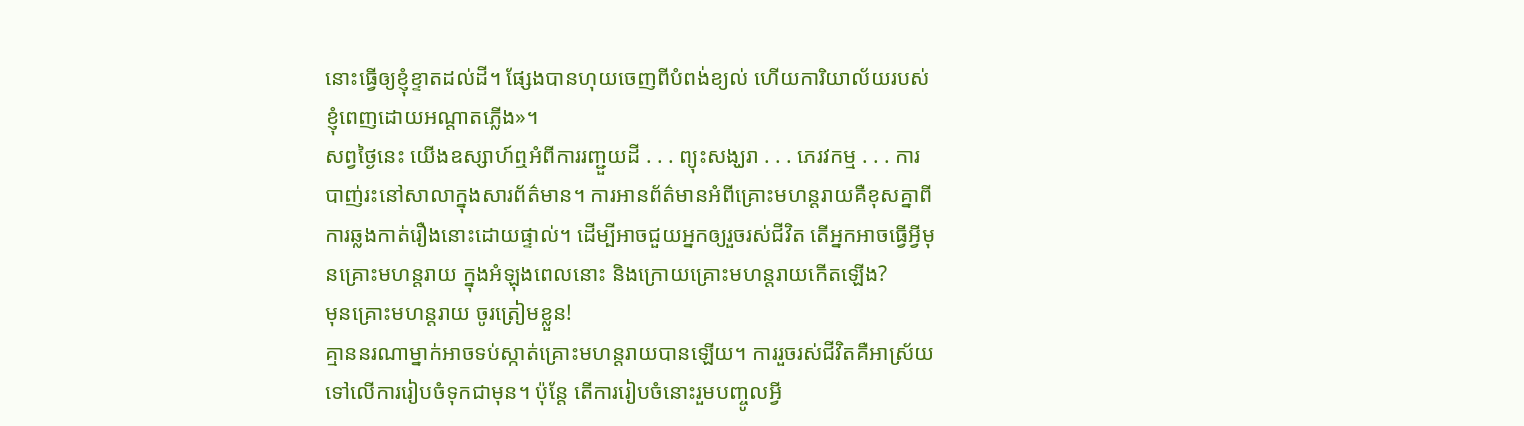នោះធ្វើឲ្យខ្ញុំខ្ទាតដល់ដី។ ផ្សែងបានហុយចេញពីបំពង់ខ្យល់ ហើយការិយាល័យរបស់ខ្ញុំពេញដោយអណ្ដាតភ្លើង»។
សព្វថ្ងៃនេះ យើងឧស្សាហ៍ឮអំពីការរញ្ជួយដី . . . ព្យុះសង្ឃរា . . . ភេរវកម្ម . . . ការបាញ់រះនៅសាលាក្នុងសារព័ត៌មាន។ ការអានព័ត៌មានអំពីគ្រោះមហន្តរាយគឺខុសគ្នាពីការឆ្លងកាត់រឿងនោះដោយផ្ទាល់។ ដើម្បីអាចជួយអ្នកឲ្យរួចរស់ជីវិត តើអ្នកអាចធ្វើអ្វីមុនគ្រោះមហន្តរាយ ក្នុងអំឡុងពេលនោះ និងក្រោយគ្រោះមហន្តរាយកើតឡើង?
មុនគ្រោះមហន្តរាយ ចូរត្រៀមខ្លួន!
គ្មាននរណាម្នាក់អាចទប់ស្កាត់គ្រោះមហន្តរាយបានឡើយ។ ការរួចរស់ជីវិតគឺអាស្រ័យទៅលើការរៀបចំទុកជាមុន។ ប៉ុន្តែ តើការរៀបចំនោះរួមបញ្ចូលអ្វី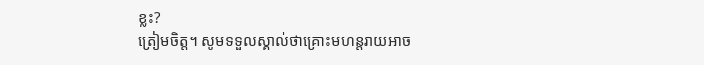ខ្លះ?
ត្រៀមចិត្ត។ សូមទទួលស្គាល់ថាគ្រោះមហន្តរាយអាច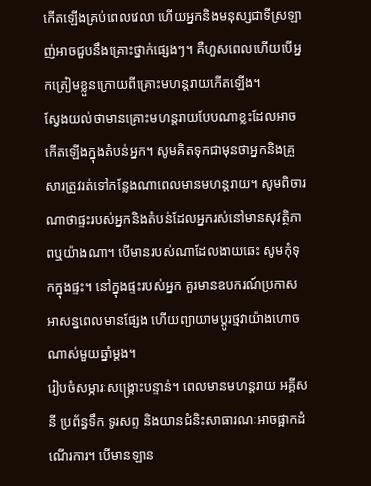កើតឡើងគ្រប់ពេលវេលា ហើយអ្នកនិងមនុស្សជាទីស្រឡាញ់អាចជួបនឹងគ្រោះថ្នាក់ផ្សេងៗ។ គឺហួសពេលហើយបើអ្នកត្រៀមខ្លួនក្រោយពីគ្រោះមហន្តរាយកើតឡើង។
ស្វែងយល់ថាមានគ្រោះមហន្តរាយបែបណាខ្លះដែលអាចកើតឡើងក្នុងតំបន់អ្នក។ សូមគិតទុកជាមុនថាអ្នកនិងគ្រួសារត្រូវរត់ទៅកន្លែងណាពេលមានមហន្តរាយ។ សូមពិចារណាថាផ្ទះរបស់អ្នកនិងតំបន់ដែលអ្នករស់នៅមានសុវត្ថិភាពឬយ៉ាងណា។ បើមានរបស់ណាដែលងាយឆេះ សូមកុំទុកក្នុងផ្ទះ។ នៅក្នុងផ្ទះរបស់អ្នក គួរមានឧបករណ៍ប្រកាសអាសន្នពេលមានផ្សែង ហើយព្យាយាមប្ដូរថ្មវាយ៉ាងហោចណាស់មួយឆ្នាំម្ដង។
រៀបចំសម្ភារៈសង្គ្រោះបន្ទាន់។ ពេលមានមហន្តរាយ អគ្គីសនី ប្រព័ន្ធទឹក ទូរសព្ទ និងយានជំនិះសាធារណៈអាចផ្អាកដំណើរការ។ បើមានឡាន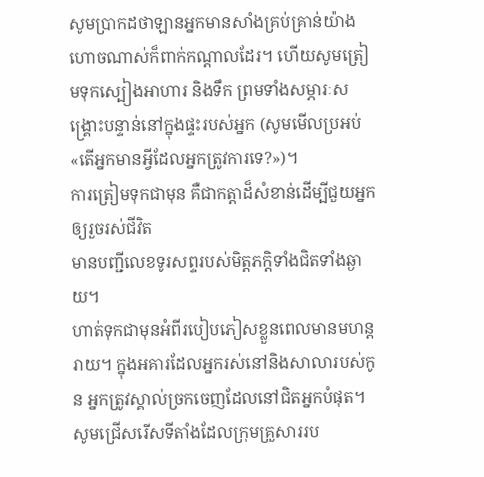សូមប្រាកដថាឡានអ្នកមានសាំងគ្រប់គ្រាន់យ៉ាងហោចណាស់ក៏ពាក់កណ្ដាលដែរ។ ហើយសូមត្រៀមទុកស្បៀងអាហារ និងទឹក ព្រមទាំងសម្ភារៈសង្គ្រោះបន្ទាន់នៅក្នុងផ្ទះរបស់អ្នក (សូមមើលប្រអប់«តើអ្នកមានអ្វីដែលអ្នកត្រូវការទេ?»)។
ការត្រៀមទុកជាមុន គឺជាកត្តាដ៏សំខាន់ដើម្បីជួយអ្នកឲ្យរួចរស់ជីវិត
មានបញ្ជីលេខទូរសព្ទរបស់មិត្តភក្តិទាំងជិតទាំងឆ្ងាយ។
ហាត់ទុកជាមុនអំពីរបៀបភៀសខ្លួនពេលមានមហន្តរាយ។ ក្នុងអគារដែលអ្នករស់នៅនិងសាលារបស់កូន អ្នកត្រូវស្គាល់ច្រកចេញដែលនៅជិតអ្នកបំផុត។ សូមជ្រើសរើសទីតាំងដែលក្រុមគ្រួសាររប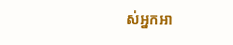ស់អ្នកអា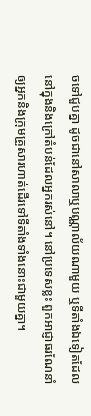ចទៅជួបគ្នា ដូចជានៅសាលាឬបណ្ណាល័យណាមួយ ឬទីតាំងឯទៀតដែលនៅក្នុងនិងក្រៅតំបន់ដែលអ្នករស់នៅ។ នៅប្រទេសខ្លះ ពួកអាជ្ញាធរណែនាំឲ្យអ្នកនិងក្រុមគ្រួសារហាត់ដើរទៅទីតាំងទាំងនោះជាមួយគ្នា។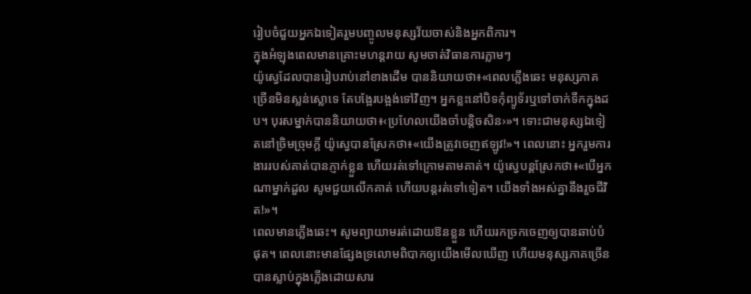រៀបចំជួយអ្នកឯទៀតរួមបញ្ចូលមនុស្សវ័យចាស់និងអ្នកពិការ។
ក្នុងអំឡុងពេលមានគ្រោះមហន្តរាយ សូមចាត់វិធានការភ្លាមៗ
យ៉ូស្វេដែលបានរៀបរាប់នៅខាងដើម បាននិយាយថា៖«ពេលភ្លើងឆេះ មនុស្សភាគច្រើនមិនស្លន់ស្លោទេ តែបង្អែរបង្អង់ទៅវិញ។ អ្នកខ្លះនៅបិទកុំព្យូទ័រឬទៅចាក់ទឹកក្នុងដប។ បុរសម្នាក់បាននិយាយថា៖‹ប្រហែលយើងចាំបន្តិចសិន›»។ ទោះជាមនុស្សឯទៀតនៅច្រិមច្រុមក្ដី យ៉ូស្វេបានស្រែកថា៖«យើងត្រូវចេញឥឡូវ!»។ ពេលនោះ អ្នករួមការងាររបស់គាត់បានភ្ញាក់ខ្លួន ហើយរត់ទៅក្រោមតាមគាត់។ យ៉ូស្វេបន្តស្រែកថា៖«បើអ្នកណាម្នាក់ដួល សូមជួយលើកគាត់ ហើយបន្តរត់ទៅទៀត។ យើងទាំងអស់គ្នានឹងរួចជីវិត!»។
ពេលមានភ្លើងឆេះ។ សូមព្យាយាមរត់ដោយឱនខ្លួន ហើយរកច្រកចេញឲ្យបានឆាប់បំផុត។ ពេលនោះមានផ្សែងទ្រលោមពិបាកឲ្យយើងមើលឃើញ ហើយមនុស្សភាគច្រើនបានស្លាប់ក្នុងភ្លើងដោយសារ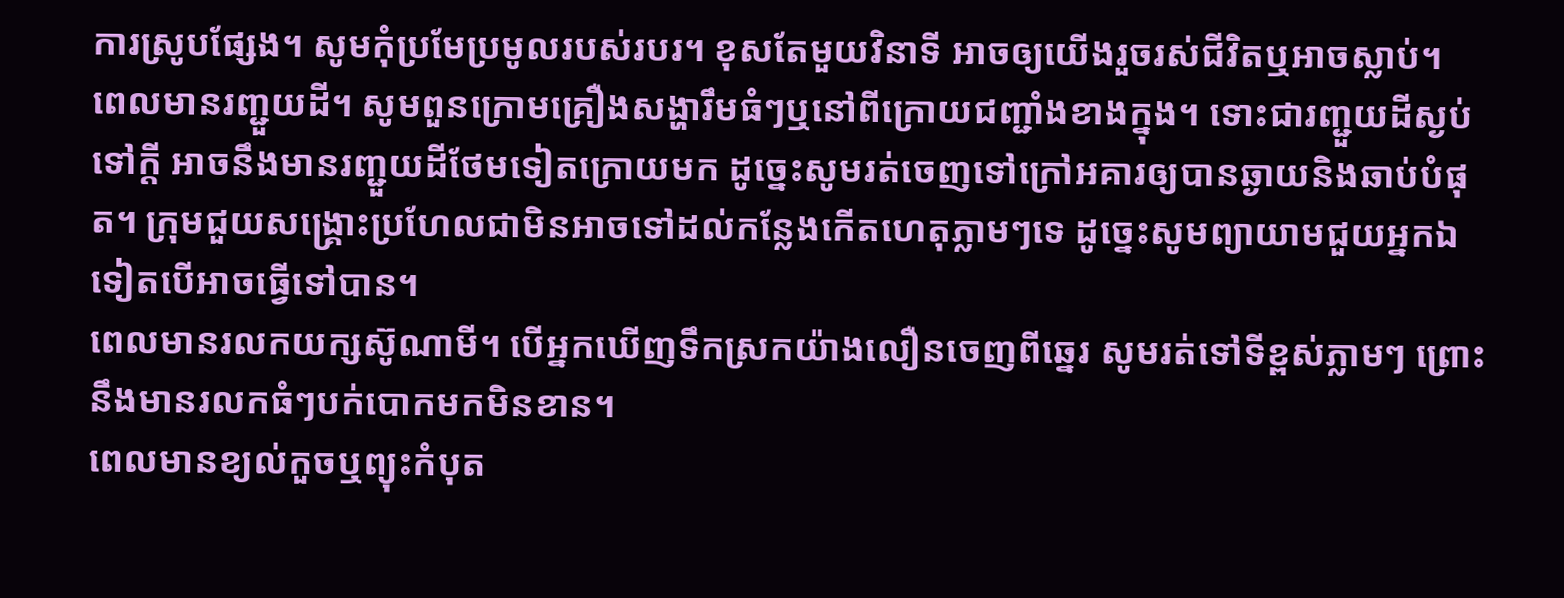ការស្រូបផ្សែង។ សូមកុំប្រមែប្រមូលរបស់របរ។ ខុសតែមួយវិនាទី អាចឲ្យយើងរួចរស់ជីវិតឬអាចស្លាប់។
ពេលមានរញ្ជួយដី។ សូមពួនក្រោមគ្រឿងសង្ហារឹមធំៗឬនៅពីក្រោយជញ្ជាំងខាងក្នុង។ ទោះជារញ្ជួយដីស្ងប់ទៅក្ដី អាចនឹងមានរញ្ជួយដីថែមទៀតក្រោយមក ដូច្នេះសូមរត់ចេញទៅក្រៅអគារឲ្យបានឆ្ងាយនិងឆាប់បំផុត។ ក្រុមជួយសង្គ្រោះប្រហែលជាមិនអាចទៅដល់កន្លែងកើតហេតុភ្លាមៗទេ ដូច្នេះសូមព្យាយាមជួយអ្នកឯទៀតបើអាចធ្វើទៅបាន។
ពេលមានរលកយក្សស៊ូណាមី។ បើអ្នកឃើញទឹកស្រកយ៉ាងលឿនចេញពីឆ្នេរ សូមរត់ទៅទីខ្ពស់ភ្លាមៗ ព្រោះនឹងមានរលកធំៗបក់បោកមកមិនខាន។
ពេលមានខ្យល់កួចឬព្យុះកំបុត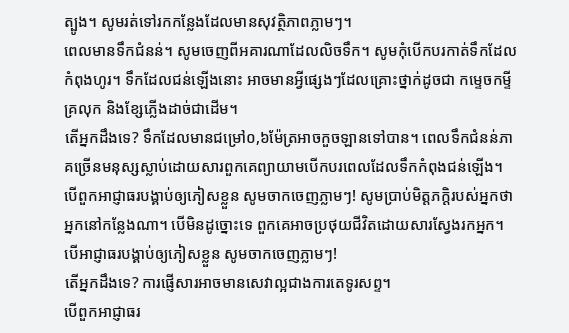ត្បូង។ សូមរត់ទៅរកកន្លែងដែលមានសុវត្ថិភាពភ្លាមៗ។
ពេលមានទឹកជំនន់។ សូមចេញពីអគារណាដែលលិចទឹក។ សូមកុំបើកបរកាត់ទឹកដែលកំពុងហូរ។ ទឹកដែលជន់ឡើងនោះ អាចមានអ្វីផ្សេងៗដែលគ្រោះថ្នាក់ដូចជា កម្ទេចកម្ទី គ្រលុក និងខ្សែភ្លើងដាច់ជាដើម។
តើអ្នកដឹងទេ? ទឹកដែលមានជម្រៅ០,៦ម៉ែត្រអាចកួចឡានទៅបាន។ ពេលទឹកជំនន់ភាគច្រើនមនុស្សស្លាប់ដោយសារពួកគេព្យាយាមបើកបរពេលដែលទឹកកំពុងជន់ឡើង។
បើពួកអាជ្ញាធរបង្គាប់ឲ្យភៀសខ្លួន សូមចាកចេញភ្លាមៗ! សូមប្រាប់មិត្តភក្តិរបស់អ្នកថាអ្នកនៅកន្លែងណា។ បើមិនដូច្នោះទេ ពួកគេអាចប្រថុយជីវិតដោយសារស្វែងរកអ្នក។
បើអាជ្ញាធរបង្គាប់ឲ្យភៀសខ្លួន សូមចាកចេញភ្លាមៗ!
តើអ្នកដឹងទេ? ការផ្ញើសារអាចមានសេវាល្អជាងការតេទូរសព្ទ។
បើពួកអាជ្ញាធរ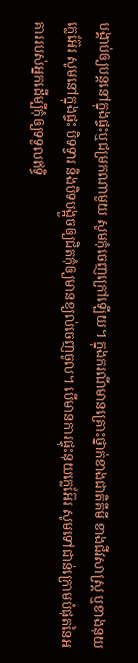បង្គាប់ឲ្យបន្តនៅក្នុងផ្ទះឬជម្រកណាមួយ សូមកុំចេញក្រៅឡើយ។ ក្នុងករណីមានគ្រោះថ្នាក់ខាងជាតិគីមី ខាងជីវសាស្ត្រ ឬខាងនុយក្លេអ៊ែរ សូមនៅក្នុងផ្ទះ បិទទ្វារ និងបិទបង្អួចឲ្យជិតកុំឲ្យមានខ្យល់ចេញចូល។ បើមានការផ្ទុះនុយក្លេអ៊ែរ សូមទៅជាន់ក្រោមបំផុតនៃអគាររបស់អ្នកដើម្បីកុំឲ្យទទួលឥទ្ធិ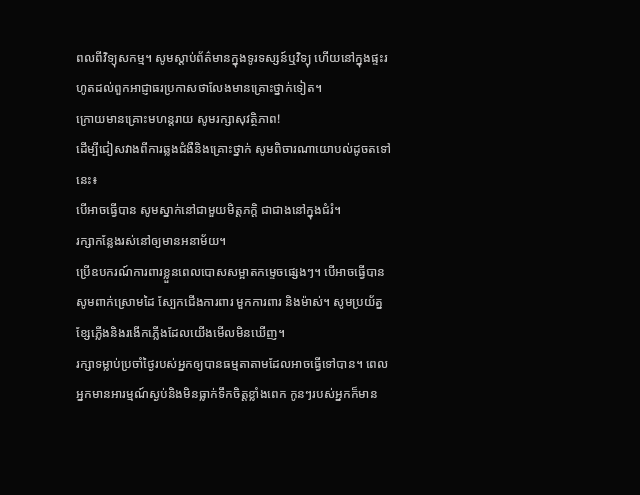ពលពីវិទ្យុសកម្ម។ សូមស្ដាប់ព័ត៌មានក្នុងទូរទស្សន៍ឬវិទ្យុ ហើយនៅក្នុងផ្ទះរហូតដល់ពួកអាជ្ញាធរប្រកាសថាលែងមានគ្រោះថ្នាក់ទៀត។
ក្រោយមានគ្រោះមហន្តរាយ សូមរក្សាសុវត្ថិភាព!
ដើម្បីជៀសវាងពីការឆ្លងជំងឺនិងគ្រោះថ្នាក់ សូមពិចារណាយោបល់ដូចតទៅនេះ៖
បើអាចធ្វើបាន សូមស្នាក់នៅជាមួយមិត្តភក្ដិ ជាជាងនៅក្នុងជំរំ។
រក្សាកន្លែងរស់នៅឲ្យមានអនាម័យ។
ប្រើឧបករណ៍ការពារខ្លួនពេលបោសសម្អាតកម្ទេចផ្សេងៗ។ បើអាចធ្វើបានសូមពាក់ស្រោមដៃ ស្បែកជើងការពារ មួកការពារ និងម៉ាស់។ សូមប្រយ័ត្នខ្សែភ្លើងនិងរងើកភ្លើងដែលយើងមើលមិនឃើញ។
រក្សាទម្លាប់ប្រចាំថ្ងៃរបស់អ្នកឲ្យបានធម្មតាតាមដែលអាចធ្វើទៅបាន។ ពេលអ្នកមានអារម្មណ៍ស្ងប់និងមិនធ្លាក់ទឹកចិត្តខ្លាំងពេក កូនៗរបស់អ្នកក៏មាន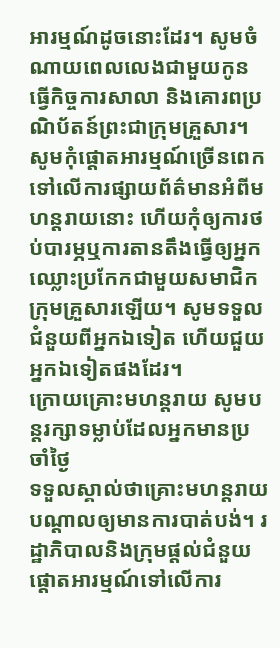អារម្មណ៍ដូចនោះដែរ។ សូមចំណាយពេលលេងជាមួយកូន ធ្វើកិច្ចការសាលា និងគោរពប្រណិប័តន៍ព្រះជាក្រុមគ្រួសារ។ សូមកុំផ្ដោតអារម្មណ៍ច្រើនពេកទៅលើការផ្សាយព័ត៌មានអំពីមហន្តរាយនោះ ហើយកុំឲ្យការថប់បារម្ភឬការតានតឹងធ្វើឲ្យអ្នកឈ្លោះប្រកែកជាមួយសមាជិកក្រុមគ្រួសារឡើយ។ សូមទទួលជំនួយពីអ្នកឯទៀត ហើយជួយអ្នកឯទៀតផងដែរ។
ក្រោយគ្រោះមហន្តរាយ សូមបន្តរក្សាទម្លាប់ដែលអ្នកមានប្រចាំថ្ងៃ
ទទួលស្គាល់ថាគ្រោះមហន្តរាយបណ្ដាលឲ្យមានការបាត់បង់។ រដ្ឋាភិបាលនិងក្រុមផ្ដល់ជំនួយផ្ដោតអារម្មណ៍ទៅលើការ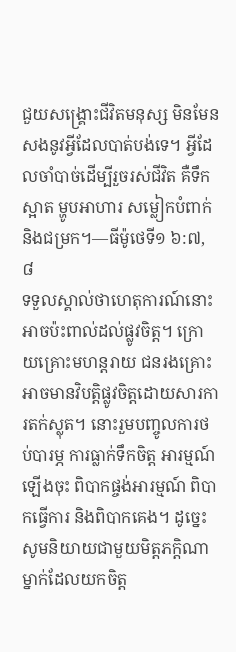ជួយសង្គ្រោះជីវិតមនុស្ស មិនមែនសងនូវអ្វីដែលបាត់បង់ទេ។ អ្វីដែលចាំបាច់ដើម្បីរួចរស់ជីវិត គឺទឹកស្អាត ម្ហូបអាហារ សម្លៀកបំពាក់ និងជម្រក។—ធីម៉ូថេទី១ ៦:៧, ៨
ទទួលស្គាល់ថាហេតុការណ៍នោះអាចប៉ះពាល់ដល់ផ្លូវចិត្ត។ ក្រោយគ្រោះមហន្តរាយ ជនរងគ្រោះអាចមានវិបត្តិផ្លូវចិត្តដោយសារការតក់ស្លុត។ នោះរួមបញ្ចូលការថប់បារម្ភ ការធ្លាក់ទឹកចិត្ត អារម្មណ៍ឡើងចុះ ពិបាកផ្ចង់អារម្មណ៍ ពិបាកធ្វើការ និងពិបាកគេង។ ដូច្នេះ សូមនិយាយជាមួយមិត្តភក្តិណាម្នាក់ដែលយកចិត្ត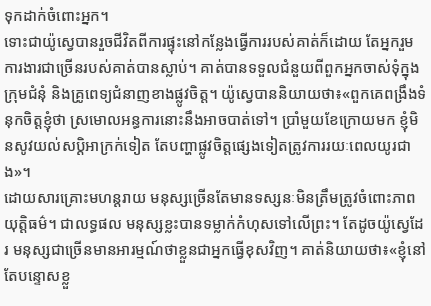ទុកដាក់ចំពោះអ្នក។
ទោះជាយ៉ូស្វេបានរួចជីវិតពីការផ្ទុះនៅកន្លែងធ្វើការរបស់គាត់ក៏ដោយ តែអ្នករួមការងារជាច្រើនរបស់គាត់បានស្លាប់។ គាត់បានទទួលជំនួយពីពួកអ្នកចាស់ទុំក្នុងក្រុមជំនុំ និងគ្រូពេទ្យជំនាញខាងផ្លូវចិត្ត។ យ៉ូស្វេបាននិយាយថា៖«ពួកគេពង្រឹងទំនុកចិត្តខ្ញុំថា ស្រមោលអន្ធការនោះនឹងអាចបាត់ទៅ។ ប្រាំមួយខែក្រោយមក ខ្ញុំមិនសូវយល់សប្ដិអាក្រក់ទៀត តែបញ្ហាផ្លូវចិត្តផ្សេងទៀតត្រូវការរយៈពេលយូរជាង»។
ដោយសារគ្រោះមហន្តរាយ មនុស្សច្រើនតែមានទស្សនៈមិនត្រឹមត្រូវចំពោះភាពយុត្តិធម៌។ ជាលទ្ធផល មនុស្សខ្លះបានទម្លាក់កំហុសទៅលើព្រះ។ តែដូចយ៉ូស្វេដែរ មនុស្សជាច្រើនមានអារម្មណ៍ថាខ្លួនជាអ្នកធ្វើខុសវិញ។ គាត់និយាយថា៖«ខ្ញុំនៅតែបន្ទោសខ្លួ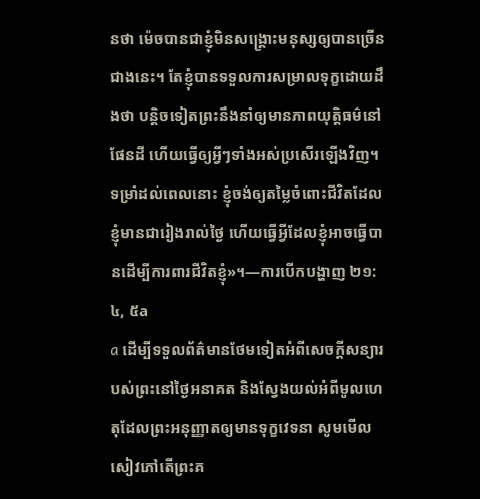នថា ម៉េចបានជាខ្ញុំមិនសង្គ្រោះមនុស្សឲ្យបានច្រើនជាងនេះ។ តែខ្ញុំបានទទួលការសម្រាលទុក្ខដោយដឹងថា បន្តិចទៀតព្រះនឹងនាំឲ្យមានភាពយុត្តិធម៌នៅផែនដី ហើយធ្វើឲ្យអ្វីៗទាំងអស់ប្រសើរឡើងវិញ។ ទម្រាំដល់ពេលនោះ ខ្ញុំចង់ឲ្យតម្លៃចំពោះជីវិតដែលខ្ញុំមានជារៀងរាល់ថ្ងៃ ហើយធ្វើអ្វីដែលខ្ញុំអាចធ្វើបានដើម្បីការពារជីវិតខ្ញុំ»។—ការបើកបង្ហាញ ២១:៤, ៥a
a ដើម្បីទទួលព័ត៌មានថែមទៀតអំពីសេចក្ដីសន្យារបស់ព្រះនៅថ្ងៃអនាគត និងស្វែងយល់អំពីមូលហេតុដែលព្រះអនុញ្ញាតឲ្យមានទុក្ខវេទនា សូមមើលសៀវភៅតើព្រះគ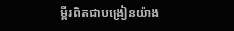ម្ពីរពិតជាបង្រៀនយ៉ាង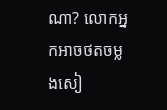ណា? លោកអ្នកអាចថតចម្លងសៀ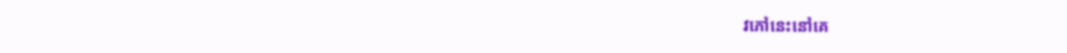វភៅនេះនៅគេ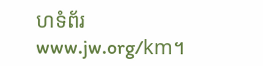ហទំព័រwww.jw.org/km។